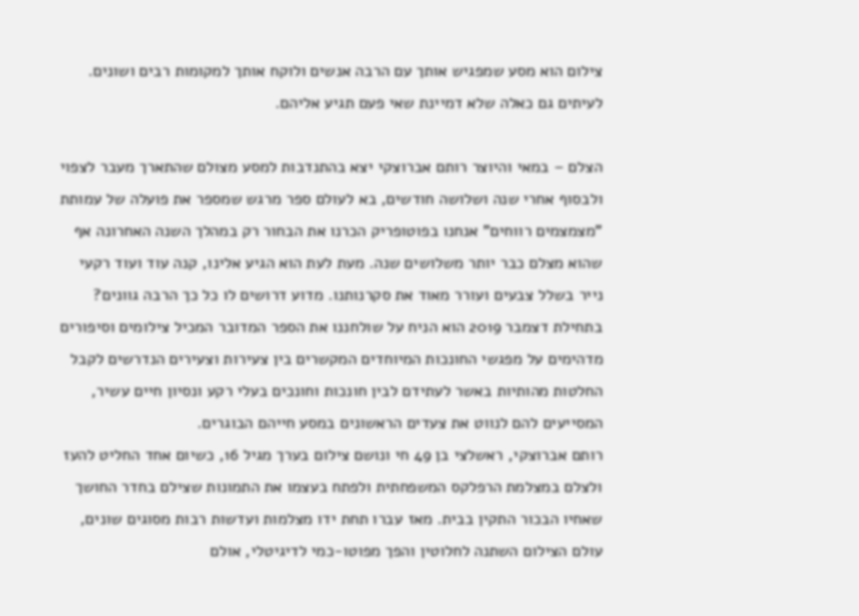צילום הוא מסע שמפגיש אותך עם הרבה אנשים ולוקח אותך למקומות רבים ושונים. לעיתים גם כאלה שלא דמיינת שאי פעם תגיע אליהם.

הצלם – במאי והיוצר רותם אברוצקי יצא בהתנדבות למסע מצולם שהתארך מעבר לצפוי ולבסוף אחרי שנה ושלושה חודשים, בא לעולם ספר מרגש שמספר את פועלה של עמותת "מצמצמים רווחים" אנחנו בפוטופריק הכרנו את הבחור רק במהלך השנה האחרונה אף שהוא מצלם כבר יותר משלושים שנה. מעת לעת הוא הגיע אלינו, קנה עוד ועוד רקעי נייר בשלל צבעים ועורר מאוד את סקרנותנו. מדוע דרושים לו כל כך הרבה גוונים? בתחילת דצמבר 2019 הוא הניח על שולחננו את הספר המדובר המכיל צילומים וסיפורים מדהימים על מפגשי החונכות המיוחדים המקשרים בין צעירות וצעירים הנדרשים לקבל החלטות מהותיות באשר לעתידם לבין חונכות וחונכים בעלי רקע ונסיון חיים עשיר, המסייעים להם לנווט את צעדים הראשונים במסע חייהם הבוגרים.
רותם אברוצקי, ראשלצי בן 49 חי ונושם צילום בערך מגיל 16, כשיום אחד החליט להעז ולצלם במצלמת הרפלקס המשפחתית ולפתח בעצמו את התמונות שצילם בחדר החושך שאחיו הבכור התקין בבית. מאז עברו תחת ידו מצלמות ועדשות רבות מסוגים שונים, עולם הצילום השתנה לחלוטין והפך מפוטו-כמי לדיגיטלי, אולם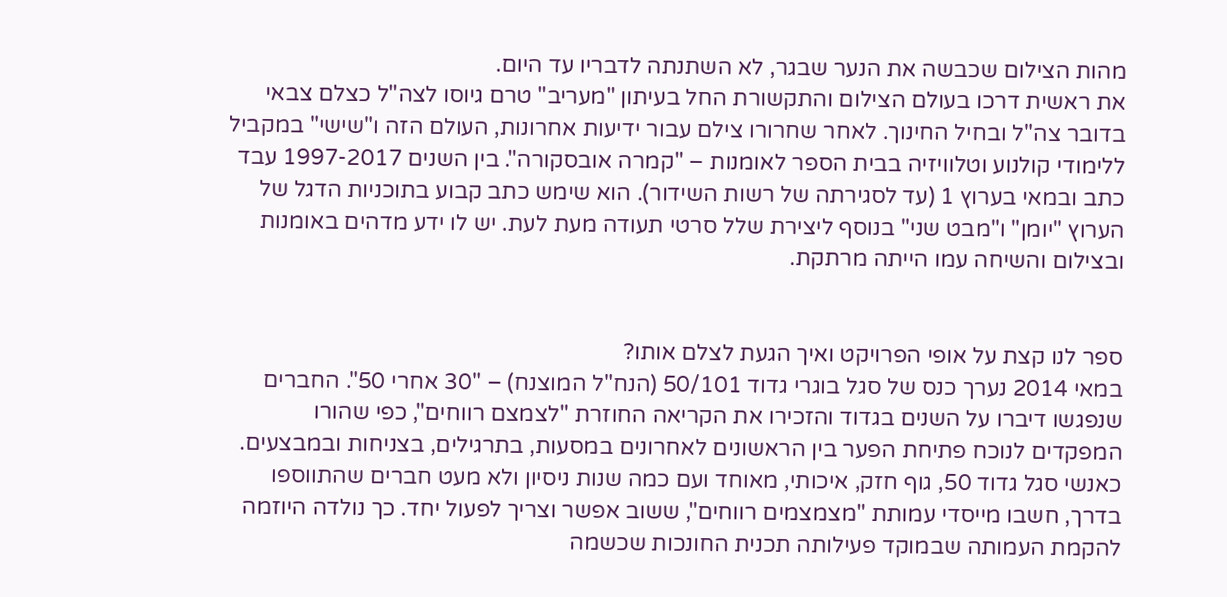מהות הצילום שכבשה את הנער שבגר, לא השתנתה לדבריו עד היום.
את ראשית דרכו בעולם הצילום והתקשורת החל בעיתון "מעריב" טרם גיוסו לצה"ל כצלם צבאי בדובר צה"ל ובחיל החינוך. לאחר שחרורו צילם עבור ידיעות אחרונות, העולם הזה ו"שישי" במקביל ללימודי קולנוע וטלוויזיה בבית הספר לאומנות – "קמרה אובסקורה". בין השנים 1997-2017 עבד כתב ובמאי בערוץ 1 (עד לסגירתה של רשות השידור). הוא שימש כתב קבוע בתוכניות הדגל של הערוץ "יומן" ו"מבט שני" בנוסף ליצירת שלל סרטי תעודה מעת לעת. יש לו ידע מדהים באומנות ובצילום והשיחה עמו הייתה מרתקת.


ספר לנו קצת על אופי הפרויקט ואיך הגעת לצלם אותו?
במאי 2014 נערך כנס של סגל בוגרי גדוד 50/101 (הנח"ל המוצנח) – "30 אחרי 50". החברים שנפגשו דיברו על השנים בגדוד והזכירו את הקריאה החוזרת "לצמצם רווחים", כפי שהורו המפקדים לנוכח פתיחת הפער בין הראשונים לאחרונים במסעות, בתרגילים, בצניחות ובמבצעים. כאנשי סגל גדוד 50, גוף חזק, איכותי, מאוחד ועם כמה שנות ניסיון ולא מעט חברים שהתווספו בדרך, חשבו מייסדי עמותת "מצמצמים רווחים", ששוב אפשר וצריך לפעול יחד. כך נולדה היוזמה להקמת העמותה שבמוקד פעילותה תכנית החונכות שכשמה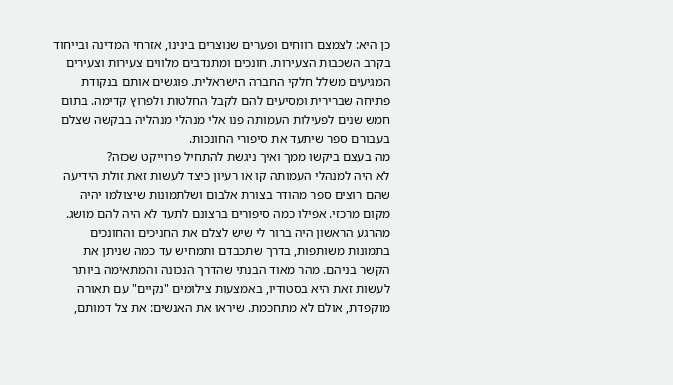כן היא: לצמצם רווחים ופערים שנוצרים בינינו, אזרחי המדינה ובייחוד בקרב השכבות הצעירות. חונכים ומתנדבים מלווים צעירות וצעירים המגיעים משלל חלקי החברה הישראלית. פוגשים אותם בנקודת פתיחה שברירית ומסיעים להם לקבל החלטות ולפרוץ קדימה. בתום חמש שנים לפעילות העמותה פנו אלי מנהלי מנהליה בבקשה שצלם בעבורם ספר שיתעד את סיפורי החונכות.
מה בעצם ביקשו ממך ואיך ניגשת להתחיל פרוייקט שכזה?
לא היה למנהלי העמותה קו או רעיון כיצד לעשות זאת זולת הידיעה שהם רוצים ספר מהודר בצורת אלבום ושלתמונות שיצולמו יהיה מקום מרכזי. אפילו כמה סיפורים ברצונם לתעד לא היה להם מושג. מהרגע הראשון היה ברור לי שיש לצלם את החניכים והחונכים בתמונות משותפות, בדרך שתכבדם ותמחיש עד כמה שניתן את הקשר בניהם. מהר מאוד הבנתי שהדרך הנכונה והמתאימה ביותר לעשות זאת היא בסטודיו, באמצעות צילומים "נקיים" עם תאורה מוקפדת, אולם לא מתחכמת. שיראו את האנשים: את צל דמותם,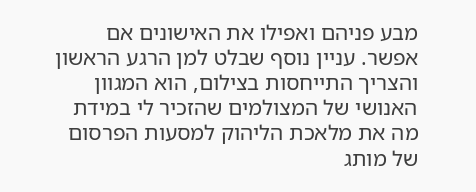מבע פניהם ואפילו את האישונים אם אפשר. עניין נוסף שבלט למן הרגע הראשון והצריך התייחסות בצילום, הוא המגוון האנושי של המצולמים שהזכיר לי במידת מה את מלאכת הליהוק למסעות הפרסום של מותג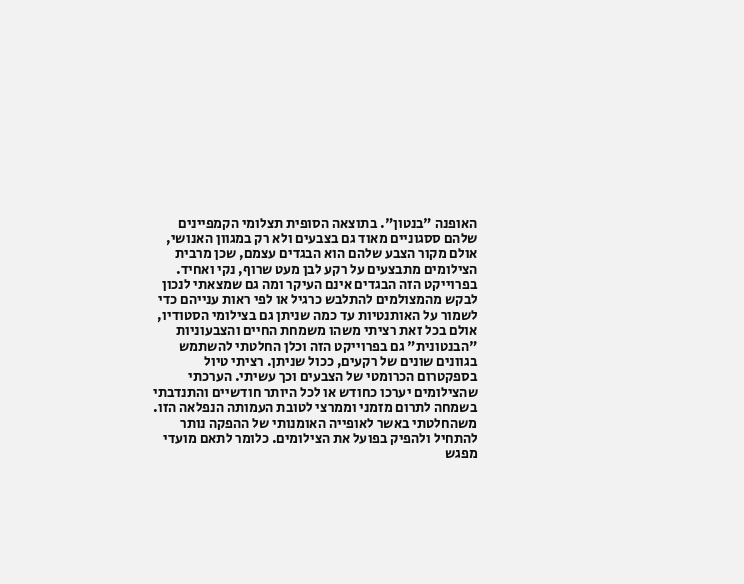האופנה "בנטון". בתוצאה הסופית תצלומי הקמפיינים שלהם ססגוניים מאוד גם בצבעים ולא רק במגוון האנושי, אולם מקור הצבע שלהם הוא הבגדים עצמם, שכן מרבית הצילומים מתבצעים על רקע לבן מעט שרוף, נקי ואחיד. בפרוייקט הזה הבגדים אינם העיקר ומה גם שמצאתי לנכון לבקש מהמצולמים להתלבש כרגיל או לפי ראות ענייהם כדי לשמור על האותנטיות עד כמה שניתן גם בצילומי הסטודיו, אולם בכל זאת רציתי משהו משמחת החיים והצבעוניות "הבנטונית" גם בפרוייקט הזה וכלן החלטתי להשתמש בגוונים שונים של רקעים, ככול שניתן. רציתי טיול בספקטרום הכרומטי של הצבעים וכך עשיתי. הערכתי שהצילומים יערכו כחודש או לכל היותר חודשיים והתנדבתי בשמחה לתרום מזמני וממרצי לטובת העמותה הנפלאה הזו. משהחלטתי באשר לאופייה האומנותי של ההפקה נותר להתחיל ולהפיק בפועל את הצילומים. כלומר לתאם מועדי מפגש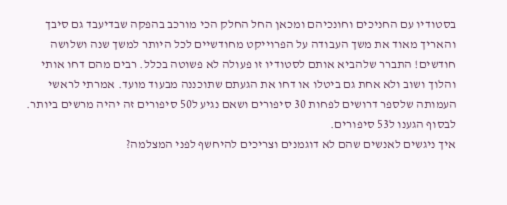בסטודיו עם החניכים וחונכיהם ומכאן החל החלק הכי מורכב בהפקה שבדיעבד גם סיבך והאריך מאוד את משך העבודה על הפרוייקט מחודשיים לכל היותר למשך שנה ושלושה חודשים! התברר שלהביא אותם לסטודיו זו פעולה לא פשוטה בכלל. רבים מהם דחו אותי והלוך ושוב ולא אחת גם ביטלו או דחו את הגעתם שתוכננה מבעוד מועד. אמרתי לראשי העמותה שלספר דרושים לפחות 30 סיפורים ושאם נגיע ל50 סיפורים זה יהיה מרשים ביותר. לבסוף הגענו ל53 סיפורים.
איך ניגשים לאנשים שהם לא דוגמנים וצריכים להיחשף לפני המצלמה?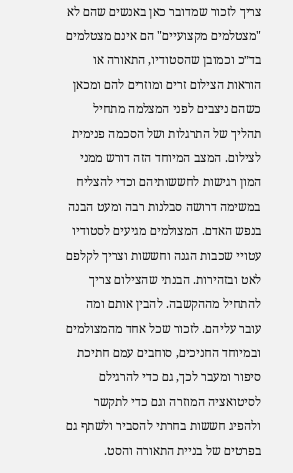צריך לזכור שמדובר כאן באנשים שהם לא "מצטלמים מקצועיים" הם אינם מצטלמים בד״כ וכמובן שהסטודיו, התאורה או הוראות הצילום זרים ומוזרים להם ומכאן כשהם ניצבים לפני המצלמה מתחיל תהליך של התרגלות ושל הסכמה פנימית לצילום. המצב המיוחד הזה דורש ממני המון רגישות לחששותיהם וכדי להצליח במשימה דרושה סבלנות רבה ומעט הבנה בנפש האדם. המצולמים מגיעים לסטודיו עטויי שכבות הגנה וחששות וצריך לקלפם לאט ובזהירות. הבנתי שהצילום צריך להתחיל מההקשבה. להבין אותם ומה עובר עליהם. לזכור שכל אחד מהמצולמים ובמיוחד החניכים, סוחבים עמם חתיכת סיפור ומעבר לכך, גם כדי להרגילם לסיטואציה המוזרה וגם כדי לתקשר ולהפיג חששות בחרתי להסביר ולשתף גם בפרטים של בניית התאורה והסט.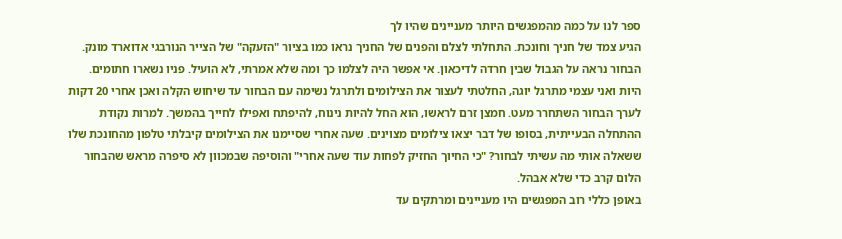ספר לנו על כמה מהמפגשים היותר מעניינים שהיו לך
הגיע צמד של חניך וחונכת. התחלתי לצלם והפנים של החניך נראו כמו בציור "הזעקה" של הצייר הנורבגי אדוארד מונק. הבחור נראה על הגבול שבין חרדה לדיכאון. אי אפשר היה לצלמו כך ומה שלא אמרתי, לא הועיל. פניו נשארו חתומים. היות ואני עצמי מתרגל יוגה, החלטתי לעצור את הצילומים ולתרגל נשימה עם הבחור עד שיחוש הקלה ואכן אחרי 20 דקות לערך הבחור השתחרר מעט. חמצן זרם לראשו, הוא החל להיות נינוח, להיפתח ואפילו לחייך בהמשך. למרות נקודת ההתחלה הבעייתית, בסופו של דבר יצאו צילומים מצוינים. שעה אחרי שסיימנו את הצילומים קיבלתי טלפון מהחונכת שלו ששאלה אותי מה עשיתי לבחור? "כי החיוך החזיק לפחות עוד שעה אחרי" והוסיפה שבמכוון לא סיפרה מראש שהבחור הלום קרב כדי שלא אבהל.
באופן כללי רוב המפגשים היו מעניינים ומרתקים עד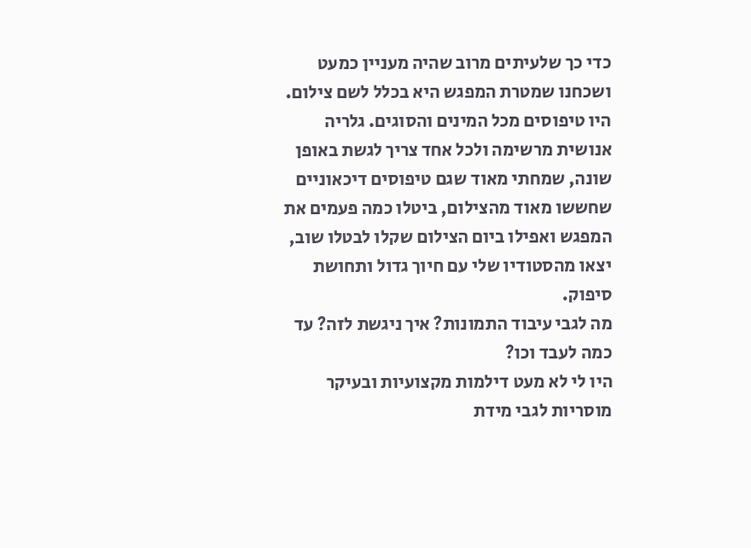כדי כך שלעיתים מרוב שהיה מעניין כמעט ושכחנו שמטרת המפגש היא בכלל לשם צילום. היו טיפוסים מכל המינים והסוגים. גלריה אנושית מרשימה ולכל אחד צריך לגשת באופן שונה, שמחתי מאוד שגם טיפוסים דיכאוניים שחששו מאוד מהצילום, ביטלו כמה פעמים את המפגש ואפילו ביום הצילום שקלו לבטלו שוב, יצאו מהסטודיו שלי עם חיוך גדול ותחושת סיפוק.
מה לגבי עיבוד התמונות? איך ניגשת לזה? עד כמה לעבד וכו?
היו לי לא מעט דילמות מקצועיות ובעיקר מוסריות לגבי מידת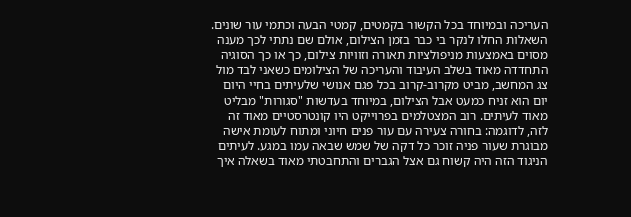העריכה ובמיוחד בכל הקשור בקמטים, קמטי הבעה וכתמי עור שונים. השאלות החלו לנקר בי כבר בזמן הצילום, אולם שם נתתי לכך מענה מסוים באמצעות מניפולציות תאורה וזוויות צילום, כך או כך הסוגיה התחדדה מאוד בשלב העיבוד והעריכה של הצילומים כשאני לבד מול צג המחשב, מביט מקרוב-קרוב בכל פגם אנושי שלעיתים בחיי היום יום הוא זניח כמעט אבל הצילום, במיוחד בעדשות "סגורות" מבליט מאוד לעיתים. רוב המצטלמים בפרוייקט היו קונטרסטיים מאוד זה לזה, לדוגמה: בחורה צעירה עם עור פנים חיוני ומתוח לעומת אישה מבוגרת שעור פניה זוכר כל דקה של שמש שבאה עמו במגע. לעיתים הניגוד הזה היה קשוח גם אצל הגברים והתחבטתי מאוד בשאלה איך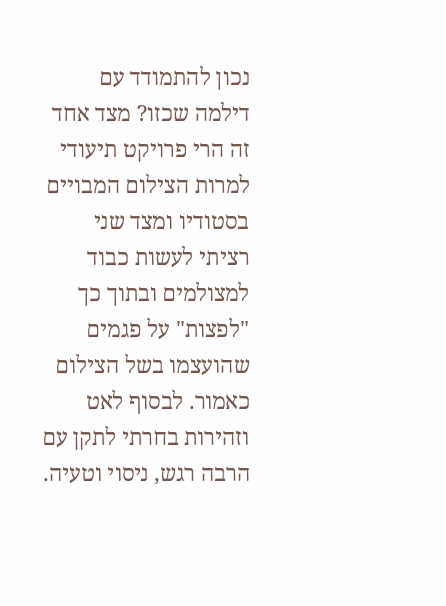נכון להתמודד עם דילמה שכזו? מצד אחד זה הרי פרויקט תיעודי למרות הצילום המבויים בסטודיו ומצד שני רציתי לעשות כבוד למצולמים ובתוך כך "לפצות" על פגמים שהועצמו בשל הצילום כאמור. לבסוף לאט וזהירות בחרתי לתקן עם הרבה רגש, ניסוי וטעיה.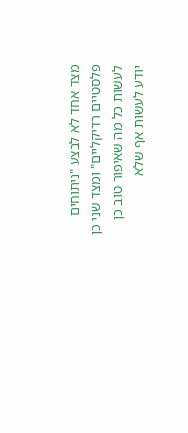מצד אחד לא לבצע "ניתוחים פלסטיים רדיקליים" ומצד שני כן לעשות כל מה שאיפור טוב כן יודע לעשות אף שלא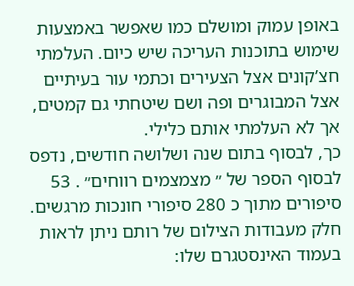באופן עמוק ומושלם כמו שאפשר באמצעות שימוש בתוכנות העריכה שיש כיום. העלמתי חצ’קונים אצל הצעירים וכתמי עור בעיתיים אצל המבוגרים ופה ושם שיטחתי גם קמטים, אך לא העלמתי אותם כלילי.
כך, לבסוף בתום שנה ושלושה חודשים, נדפס לבסוף הספר של ״ מצמצמים רווחים״ . 53 סיפורים מתוך כ 280 סיפורי חונכות מרגשים.
חלק מעבודות הצילום של רותם ניתן לראות בעמוד האינסטגרם שלו: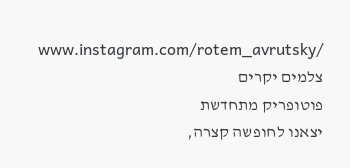www.instagram.com/rotem_avrutsky/
צלמים יקרים
פוטופריק מתחדשת
יצאנו לחופשה קצרה,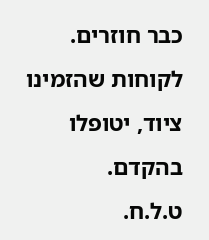כבר חוזרים.
לקוחות שהזמינו ציוד, יטופלו בהקדם.
ט.ל.ח.